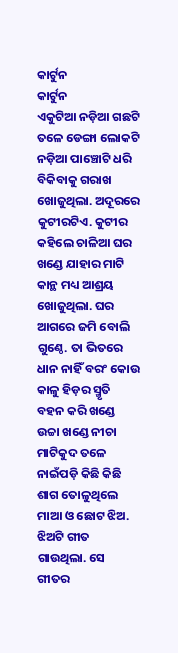କାର୍ଟୁନ
କାର୍ଟୁନ
ଏକୁଟିଆ ନଡ଼ିଆ ଗଛଟି ତଳେ ଡେଙ୍ଗା ଲୋକଟି ନଡ଼ିଆ ପାଞ୍ଚୋଟି ଧରି ବିକିବାକୁ ଗରାଖ ଖୋଜୁଥିଲା. ଅଦୂରରେ କୁଟୀରଟିଏ. କୁଟୀର କହିଲେ ଚାଳିଆ ଘର ଖଣ୍ଡେ ଯାହାର ମାଟି କାନ୍ଥ ମଧ୍ୟ ଆଶ୍ରୟ ଖୋଜୁଥିଲା. ଘର ଆଗରେ ଜମି ବୋଲି ଗୁଣ୍ଠେ. ତା ଭିତରେ ଧାନ ନାହିଁ ବରଂ କୋଉ କାଳୁ ହିଡ଼ର ସ୍ମୃତି ବହନ କରି ଖଣ୍ଡେ ଉଚ୍ଚା ଖଣ୍ଡେ ନୀଚା ମାଟିକୁଦ ତଳେ ନାଇଁପଡ଼ି କିଛି କିଛି ଶାଗ ତୋଳୁଥିଲେ ମାଆ ଓ ଛୋଟ ଝିଅ. ଝିଅଟି ଗୀତ ଗାଉଥିଲା. ସେ ଗୀତର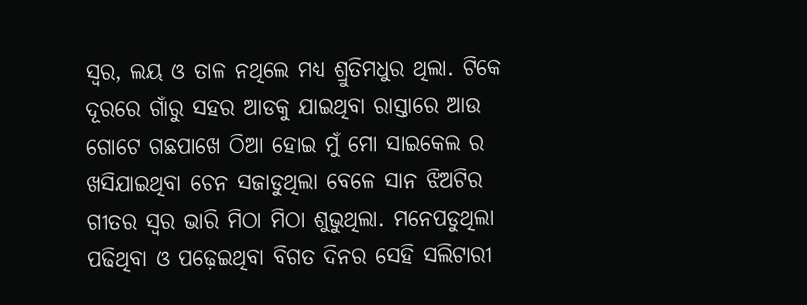ସ୍ୱର, ଲୟ ଓ ତାଳ ନଥିଲେ ମଧ୍ୟ ଶ୍ରୁତିମଧୁର ଥିଲା. ଟିକେ ଦୂରରେ ଗାଁରୁ ସହର ଆଡକୁ ଯାଇଥିବା ରାସ୍ତାରେ ଆଉ ଗୋଟେ ଗଛପାଖେ ଠିଆ ହୋଇ ମୁଁ ମୋ ସାଇକେଲ ର ଖସିଯାଇଥିବା ଚେନ ସଜାଡୁଥିଲା ବେଳେ ସାନ ଝିଅଟିର ଗୀତର ସ୍ୱର ଭାରି ମିଠା ମିଠା ଶୁଭୁଥିଲା. ମନେପଡୁଥିଲା ପଢିଥିବା ଓ ପଢ଼େଇଥିବା ବିଗତ ଦିନର ସେହି ସଲିଟାରୀ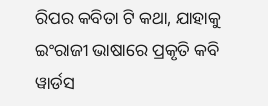ରିପର କବିତା ଟି କଥା, ଯାହାକୁ ଇଂରାଜୀ ଭାଷାରେ ପ୍ରକୃତି କବି ୱାର୍ଡସ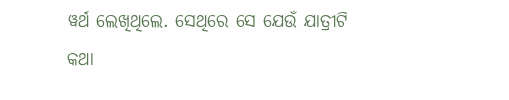ୱର୍ଥ ଲେଖିଥିଲେ. ସେଥିରେ ସେ ଯେଉଁ ଯାତ୍ରୀଟି କଥା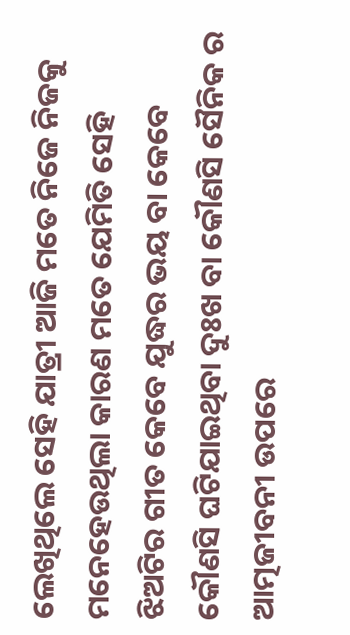ଲେଖିଥିଲେ ସେହି ଯାତ୍ରୀ ଆଜି ମତେ ନିଜେ ନିଜକୁ ମନେହେଉଥିଲା କାରଣ ମତେ ଯେମିତି ସେହି ଝିଅଟିର ଗୀତ କେବେ ଯୁଦ୍ଧର ଭୟ ବା କେବେ କୌଣସି ଘଟିଯାଇଥିବା ଦୁଃଖ ବା କୌଣସି ସୈନିକ ର ଆତ୍ମଜୀବନୀ ଉପରେ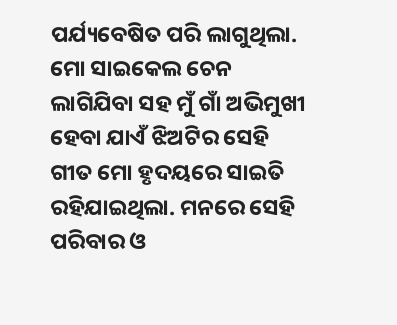ପର୍ଯ୍ୟବେଷିତ ପରି ଲାଗୁଥିଲା. ମୋ ସାଇକେଲ ଚେନ ଲାଗିଯିବା ସହ ମୁଁ ଗାଁ ଅଭିମୁଖୀ ହେବା ଯାଏଁ ଝିଅଟିର ସେହି ଗୀତ ମୋ ହୃଦୟରେ ସାଇତି ରହିଯାଇଥିଲା. ମନରେ ସେହି ପରିବାର ଓ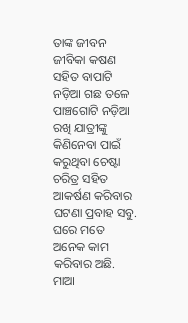ତାଙ୍କ ଜୀବନ ଜୀବିକା କଷଣ ସହିତ ବାପାଟି ନଡ଼ିଆ ଗଛ ତଳେ ପାଞ୍ଚଗୋଟି ନଡ଼ିଆ ରଖି ଯାତ୍ରୀଙ୍କୁ କିଣିନେବା ପାଇଁ କରୁଥିବା ଚେଷ୍ଟା ଚରିତ୍ର ସହିତ ଆକର୍ଷଣ କରିବାର ଘଟଣା ପ୍ରବାହ ସବୁ.
ଘରେ ମତେ ଅନେକ କାମ କରିବାର ଅଛି. ମାଆ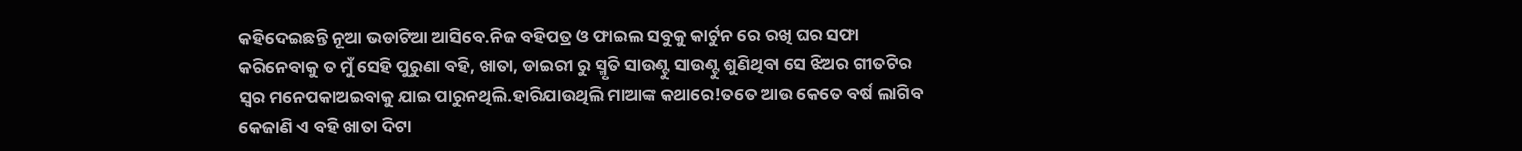କହିଦେଇଛନ୍ତି ନୂଆ ଭଡାଟିଆ ଆସିବେ.ନିଜ ବହିପତ୍ର ଓ ଫାଇଲ ସବୁକୁ କାର୍ଟୁନ ରେ ରଖି ଘର ସଫା କରିନେବାକୁ ତ ମୁଁ ସେହି ପୁରୁଣା ବହି, ଖାତା, ଡାଇରୀ ରୁ ସ୍ମୃତି ସାଉଣ୍ଟୁ ସାଉଣ୍ଟୁ ଶୁଣିଥିବା ସେ ଝିଅର ଗୀତଟିର ସ୍ୱର ମନେପକାଅଇବାକୁ ଯାଇ ପାରୁନଥିଲି.ହାରିଯାଉଥିଲି ମାଆଙ୍କ କଥାରେ!ତତେ ଆଉ କେତେ ବର୍ଷ ଲାଗିବ କେଜାଣି ଏ ବହି ଖାତା ଦିଟା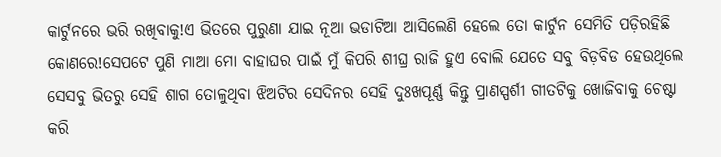କାର୍ଟୁନରେ ଭରି ରଖିବାକୁ!ଏ ଭିତରେ ପୁରୁଣା ଯାଇ ନୂଆ ଭଡାଟିଆ ଆସିଲେଣି ହେଲେ ତୋ କାର୍ଟୁନ ସେମିତି ପଡ଼ିରହିଛି କୋଣରେ!ସେପଟେ ପୁଣି ମାଆ ମୋ ବାହାଘର ପାଇଁ ମୁଁ କିପରି ଶୀଘ୍ର ରାଜି ହୁଏ ବୋଲି ଯେତେ ସବୁ ବିଡ଼ବିଡ ହେଉଥିଲେ ସେସବୁ ଭିତରୁ ସେହି ଶାଗ ତୋଳୁଥିବା ଝିଅଟିର ସେଦିନର ସେହି ଦୁଃଖପୂର୍ଣ୍ଣ କିନ୍ତୁ ପ୍ରାଣସ୍ପର୍ଶୀ ଗୀତଟିକୁ ଖୋଜିବାକୁ ଚେଷ୍ଟା କରି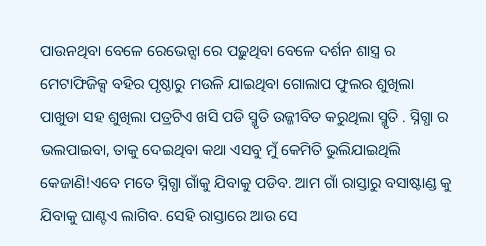ପାଉନଥିବା ବେଳେ ରେଭେନ୍ସା ରେ ପଢ଼ୁଥିବା ବେଳେ ଦର୍ଶନ ଶାସ୍ତ୍ର ର ମେଟାଫିଜିକ୍ସ ବହିର ପୃଷ୍ଠାରୁ ମଉଳି ଯାଇଥିବା ଗୋଲାପ ଫୁଲର ଶୁଖିଲା ପାଖୁଡା ସହ ଶୁଖିଲା ପତ୍ରଟିଏ ଖସି ପଡି ସ୍ମୃତି ଉଜ୍ଜୀବିତ କରୁଥିଲା ସ୍ମୃତି . ସ୍ନିଗ୍ଧା ର ଭଲପାଇବା, ତାକୁ ଦେଇଥିବା କଥା ଏସବୁ ମୁଁ କେମିତି ଭୁଲିଯାଇଥିଲି କେଜାଣି!ଏବେ ମତେ ସ୍ନିଗ୍ଧା ଗାଁକୁ ଯିବାକୁ ପଡିବ. ଆମ ଗାଁ ରାସ୍ତାରୁ ବସାଷ୍ଟାଣ୍ଡ କୁ ଯିବାକୁ ଘାଣ୍ଟଏ ଲାଗିବ. ସେହି ରାସ୍ତାରେ ଆଉ ସେ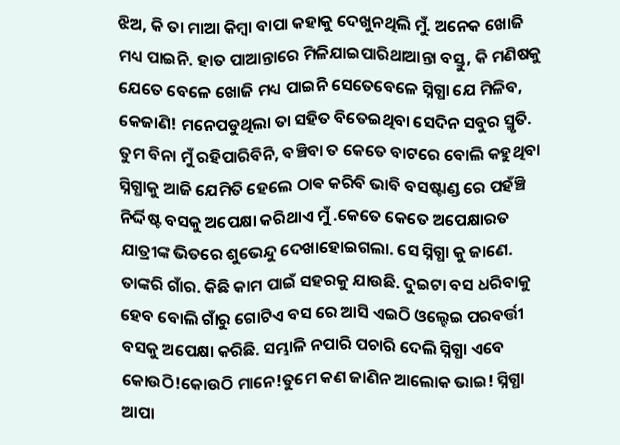ଝିଅ, କି ତା ମାଆ କିମ୍ବା ବାପା କହାକୁ ଦେଖୁନଥିଲି ମୁଁ. ଅନେକ ଖୋଜି ମଧ୍ୟ ପାଇନି. ହାତ ପାଆନ୍ତାରେ ମିଳିଯାଇପାରିଥାଆନ୍ତା ବସ୍ତୁ, କି ମଣିଷକୁ ଯେତେ ବେଳେ ଖୋଜି ମଧ୍ୟ ପାଇନି ସେତେବେଳେ ସ୍ନିଗ୍ଧା ଯେ ମିଳିବ, କେଜାଣି! ମନେପଡୁଥିଲା ତା ସହିତ ବିତେଇଥିବା ସେଦିନ ସବୁର ସ୍ମୃତି. ତୁମ ବିନା ମୁଁ ରହିପାରିବିନି, ବଞ୍ଚିବା ତ କେତେ ବାଟରେ ବୋଲି କହୁଥିବା ସ୍ନିଗ୍ଧାକୁ ଆଜି ଯେମିତି ହେଲେ ଠାଵ କରିବି ଭାବି ବସଷ୍ଟାଣ୍ଡ ରେ ପହଁଞ୍ଚି ନିର୍ଦ୍ଦିଷ୍ଟ ବସକୁ ଅପେକ୍ଷା କରିଥାଏ ମୁଁ .କେତେ କେତେ ଅପେକ୍ଷାରତ ଯାତ୍ରୀଙ୍କ ଭିତରେ ଶୁଭେନ୍ଦୁ ଦେଖାହୋଇଗଲା. ସେ ସ୍ନିଗ୍ଧା କୁ ଜାଣେ. ତାଙ୍କରି ଗାଁର. କିଛି କାମ ପାଇଁ ସହରକୁ ଯାଉଛି. ଦୁଇଟା ବସ ଧରିବାକୁ ହେବ ବୋଲି ଗାଁରୁ ଗୋଟିଏ ବସ ରେ ଆସି ଏଇଠି ଓଲ୍ହେଇ ପରବର୍ତ୍ତୀ ବସକୁ ଅପେକ୍ଷା କରିଛି. ସମ୍ଭାଳି ନପାରି ପଚାରି ଦେଲି ସ୍ନିଗ୍ଧା ଏବେ କୋଉଠି!କୋଉଠି ମାନେ!ତୁମେ କଣ ଜାଣିନ ଆଲୋକ ଭାଇ! ସ୍ନିଗ୍ଧା ଆପା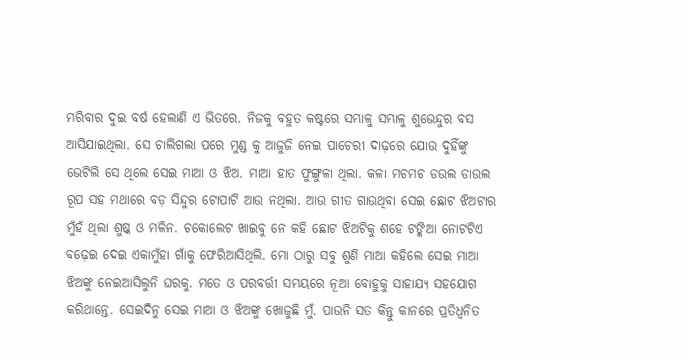ମରିବାର ଦୁଇ ବର୍ଷ ହେଲାଣି ଏ ଭିତରେ. ନିଜକୁ ବହୁତ କଷ୍ଟରେ ସମ୍ଭାଳୁ ସମ୍ଭାଳୁ ଶୁଭେନ୍ଦୁର ବସ ଆସିଯାଇଥିଲା. ସେ ଚାଲିଗଲା ପରେ ମୁଣ୍ଡ କୁ ଆଜୁଜି ନେଇ ପାଚେରୀ ଦାଢ଼ରେ ଯୋଉ ଦୁହିଁଙ୍କୁ ଭେଟିଲି ସେ ଥିଲେ ସେଇ ମାଆ ଓ ଝିଅ. ମାଆ ହାତ ଫୁଙ୍ଗୁଳା ଥିଲା. କଳା ମଚମଚ ଡଉଲ ଡାଉଲ ରୂପ ସହ ମଥାରେ ବଡ଼ ସିନ୍ଦୁର ଟୋପାଟି ଆଉ ନଥିଲା. ଆଉ ଗୀତ ଗାଉଥିବା ସେଇ ଛୋଟ ଝିଅଟାର ମୁଁହଁ ଥିଲା ଶୁଷ୍କ ଓ ମଳିନ. ଚକୋଲେଟ ଖାଇବୁ ନେ କହି ଛୋଟ ଝିଅଟିକୁ ଶହେ ଟଙ୍କିଆ ନୋଟଟିଏ ବଢ଼େଇ ଦେଇ ଏକାମୁଁହା ଗାଁକୁ ଫେରିଆସିଥିଲି. ମୋ ଠାରୁ ସବୁ ଶୁଣି ମାଆ କହିଲେ ସେଇ ମାଆ ଝିଅଙ୍କୁ ନେଇଆସିଲୁନି ଘରକୁ. ମତେ ଓ ପରବର୍ତ୍ତୀ ସମୟରେ ନୂଆ ବୋହୁକୁ ସାହାଯ୍ୟ ସହଯୋଗ କରିଥାନ୍ତେ. ସେଇଦିନୁ ସେଇ ମାଆ ଓ ଝିଅଙ୍କୁ ଖୋଜୁଛି ମୁଁ. ପାଉନି ସତ କିନ୍ତୁ କାନରେ ପ୍ରତିଧ୍ୱନିତ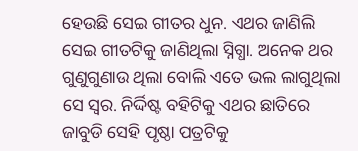ହେଉଛି ସେଇ ଗୀତର ଧୁନ. ଏଥର ଜାଣିଲି ସେଇ ଗୀତଟିକୁ ଜାଣିଥିଲା ସ୍ନିଗ୍ଧା. ଅନେକ ଥର ଗୁଣୁଗୁଣାଉ ଥିଲା ବୋଲି ଏତେ ଭଲ ଲାଗୁଥିଲା ସେ ସ୍ୱର. ନିର୍ଦ୍ଦିଷ୍ଟ ବହିଟିକୁ ଏଥର ଛାତିରେ ଜାବୁଡି ସେହି ପୃଷ୍ଠା ପତ୍ରଟିକୁ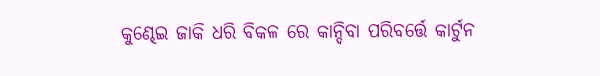କୁଣ୍ଢେଇ ଜାକି ଧରି ବିକଳ ରେ କାନ୍ଦିବା ପରିବର୍ତ୍ତେ କାର୍ଟୁନ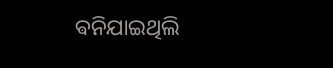ଵନିଯାଇଥିଲି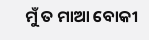ମୁଁ ତ ମାଆ ବୋକୀ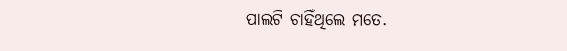ପାଲଟି ଚାହିଁଥିଲେ ମତେ.